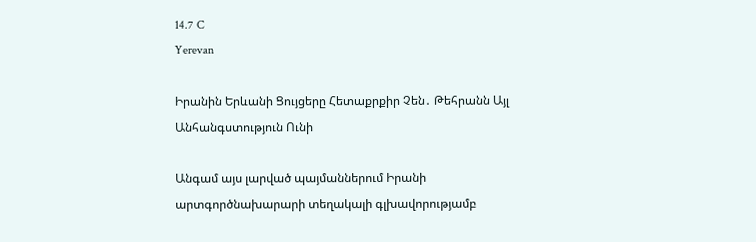14.7 C
Yerevan

Իրանին Երևանի Ցույցերը Հետաքրքիր Չեն․ Թեհրանն Այլ Անհանգստություն Ունի

Անգամ այս լարված պայմաններում Իրանի արտգործնախարարի տեղակալի գլխավորությամբ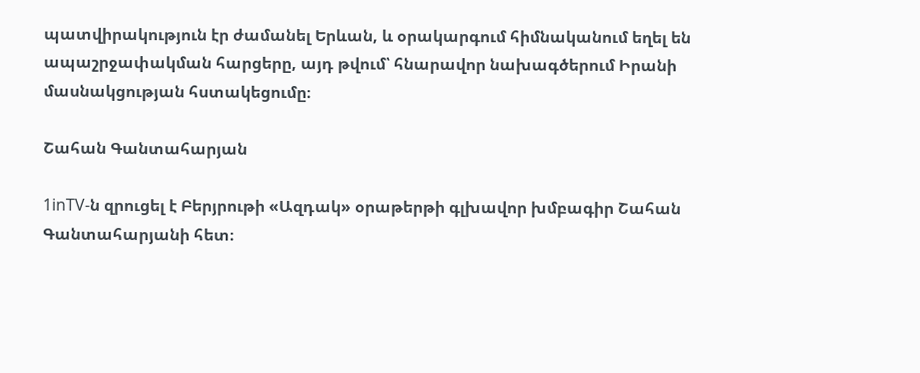պատվիրակություն էր ժամանել Երևան, և օրակարգում հիմնականում եղել են ապաշրջափակման հարցերը, այդ թվում՝ հնարավոր նախագծերում Իրանի մասնակցության հստակեցումը։

Շահան Գանտահարյան

1inTV‑ն զրուցել է Բերյրութի «Ազդակ» օրաթերթի գլխավոր խմբագիր Շահան Գանտահարյանի հետ։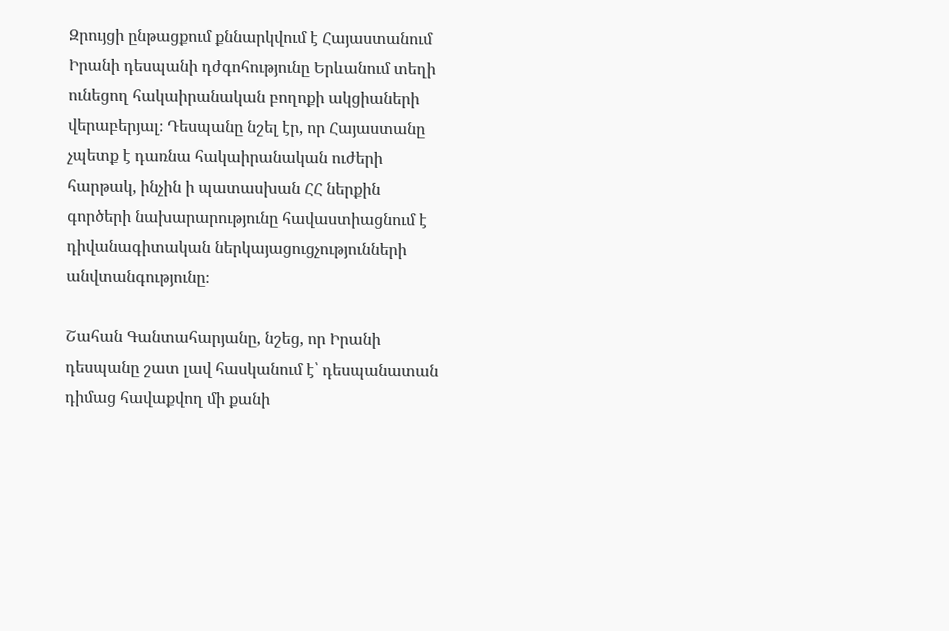Զրույցի ընթացքում քննարկվում է Հայաստանում Իրանի դեսպանի դժգոհությունը Երևանում տեղի ունեցող հակաիրանական բողոքի ակցիաների վերաբերյալ։ Դեսպանը նշել էր, որ Հայաստանը չպետք է դառնա հակաիրանական ուժերի հարթակ, ինչին ի պատասխան ՀՀ ներքին գործերի նախարարությունը հավաստիացնում է դիվանագիտական ներկայացուցչությունների անվտանգությունը։

Շահան Գանտահարյանը, նշեց, որ Իրանի դեսպանը շատ լավ հասկանում է՝ դեսպանատան դիմաց հավաքվող մի քանի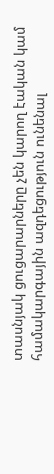տասնյակ ցուցարարները չեն կարող էական կամ համակարգային ազդեցություն ունենալ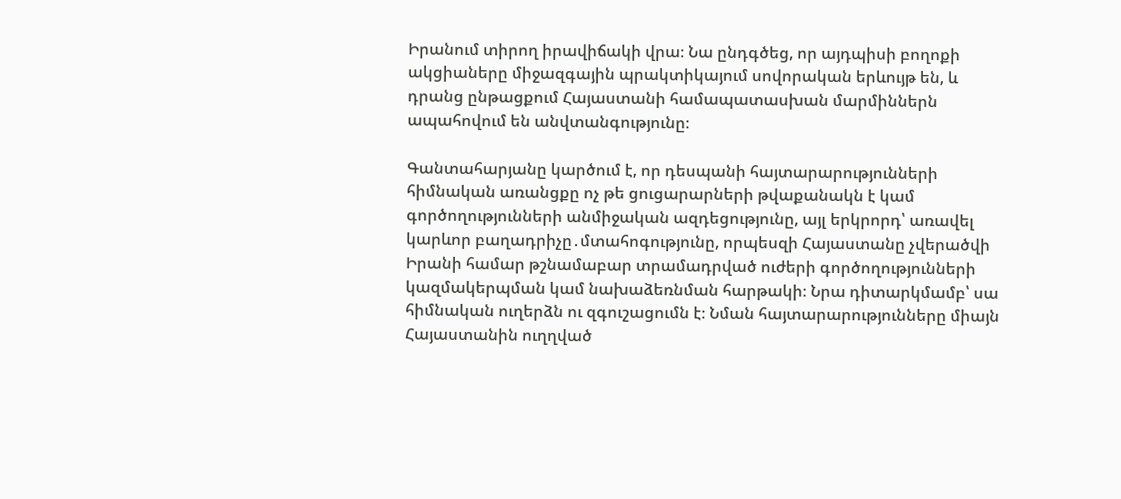Իրանում տիրող իրավիճակի վրա։ Նա ընդգծեց, որ այդպիսի բողոքի ակցիաները միջազգային պրակտիկայում սովորական երևույթ են, և դրանց ընթացքում Հայաստանի համապատասխան մարմիններն ապահովում են անվտանգությունը։

Գանտահարյանը կարծում է, որ դեսպանի հայտարարությունների հիմնական առանցքը ոչ թե ցուցարարների թվաքանակն է կամ գործողությունների անմիջական ազդեցությունը, այլ երկրորդ՝ առավել կարևոր բաղադրիչը․մտահոգությունը, որպեսզի Հայաստանը չվերածվի Իրանի համար թշնամաբար տրամադրված ուժերի գործողությունների կազմակերպման կամ նախաձեռնման հարթակի։ Նրա դիտարկմամբ՝ սա հիմնական ուղերձն ու զգուշացումն է։ Նման հայտարարությունները միայն Հայաստանին ուղղված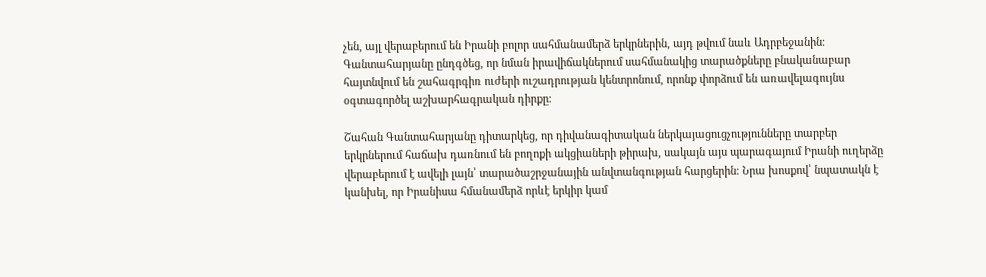չեն, այլ վերաբերում են Իրանի բոլոր սահմանամերձ երկրներին, այդ թվում նաև Ադրբեջանին։ Գանտահարյանը ընդգծեց, որ նման իրավիճակներում սահմանակից տարածքները բնականաբար հայտնվում են շահագրգիռ ուժերի ուշադրության կենտրոնում, որոնք փորձում են առավելագույնս օգտագործել աշխարհագրական դիրքը։

Շահան Գանտահարյանը դիտարկեց, որ դիվանագիտական ներկայացուցչությունները տարբեր երկրներում հաճախ դառնում են բողոքի ակցիաների թիրախ, սակայն այս պարագայում Իրանի ուղերձը վերաբերում է ավելի լայն՝ տարածաշրջանային անվտանգության հարցերին։ Նրա խոսքով՝ նպատակն է կանխել, որ Իրանիսա հմանամերձ որևէ երկիր կամ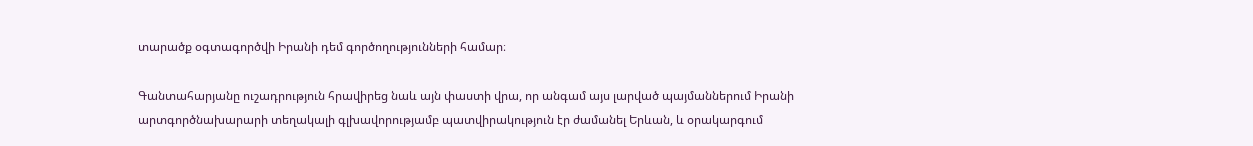տարածք օգտագործվի Իրանի դեմ գործողությունների համար։

Գանտահարյանը ուշադրություն հրավիրեց նաև այն փաստի վրա, որ անգամ այս լարված պայմաններում Իրանի արտգործնախարարի տեղակալի գլխավորությամբ պատվիրակություն էր ժամանել Երևան, և օրակարգում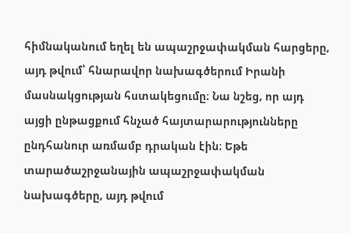հիմնականում եղել են ապաշրջափակման հարցերը, այդ թվում՝ հնարավոր նախագծերում Իրանի մասնակցության հստակեցումը։ Նա նշեց, որ այդ այցի ընթացքում հնչած հայտարարությունները ընդհանուր առմամբ դրական էին։ Եթե տարածաշրջանային ապաշրջափակման նախագծերը, այդ թվում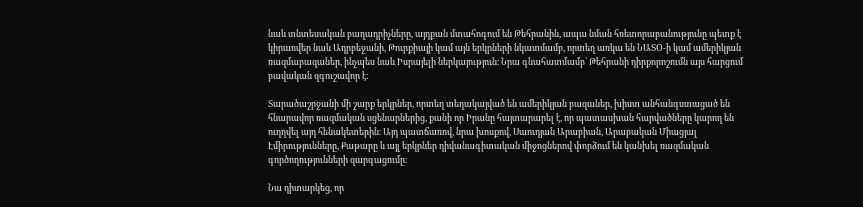նաև տնտեսական բաղադրիչները, այդքան մտահոգում են Թեհրանին, ապա նման հռետորաբանությունը պետք է կիրառվեր նաև Ադրբեջանի, Թուրքիայի կամ այն երկրների նկատմամբ, որտեղ առկա են ՆԱՏՕ‑ի կամ ամերիկյան ռազմաբազաներ, ինչպես նաև Իսրայելի ներկայություն։ Նրա գնահատմամբ՝ Թեհրանի դիրքորոշումն այս հարցում բավական զգուշավոր է։

Տարածաշրջանի մի շարք երկրներ, որտեղ տեղակայված են ամերիկյան բազաներ, խիստ անհանգստացած են հնարավոր ռազմական սցենարներից, քանի որ Իրանը հայտարարել է, որ պատասխան հարվածները կարող են ուղղվել այդ հենակետերին։ Այդ պատճառով, նրա խոսքով, Սաուդյան Արաբիան, Արաբական Միացյալ Էմիրությունները, Քաթարը և այլ երկրներ դիվանագիտական միջոցներով փորձում են կանխել ռազմական գործողությունների զարգացումը։

Նա դիտարկեց, որ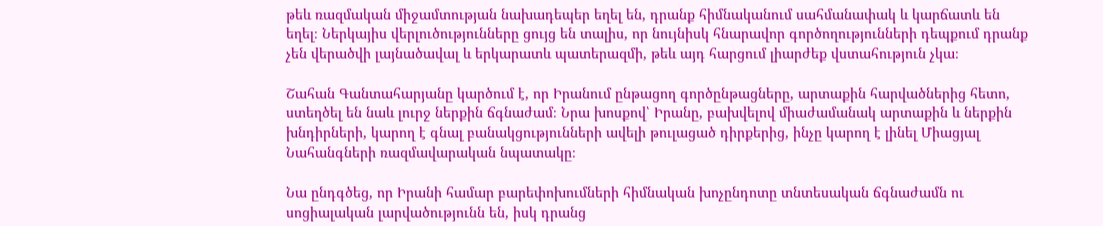թեև ռազմական միջամտության նախադեպեր եղել են, դրանք հիմնականում սահմանափակ և կարճատև են եղել։ Ներկայիս վերլուծությունները ցույց են տալիս, որ նույնիսկ հնարավոր գործողությունների դեպքում դրանք չեն վերածվի լայնածավալ և երկարատև պատերազմի, թեև այդ հարցում լիարժեք վստահություն չկա։

Շահան Գանտահարյանը կարծում է, որ Իրանում ընթացող գործընթացները, արտաքին հարվածներից հետո, ստեղծել են նաև լուրջ ներքին ճգնաժամ։ Նրա խոսքով՝ Իրանը, բախվելով միաժամանակ արտաքին և ներքին խնդիրների, կարող է գնալ բանակցությունների ավելի թուլացած դիրքերից, ինչը կարող է լինել Միացյալ Նահանգների ռազմավարական նպատակը։

Նա ընդգծեց, որ Իրանի համար բարեփոխումների հիմնական խոչընդոտը տնտեսական ճգնաժամն ու սոցիալական լարվածությունն են, իսկ դրանց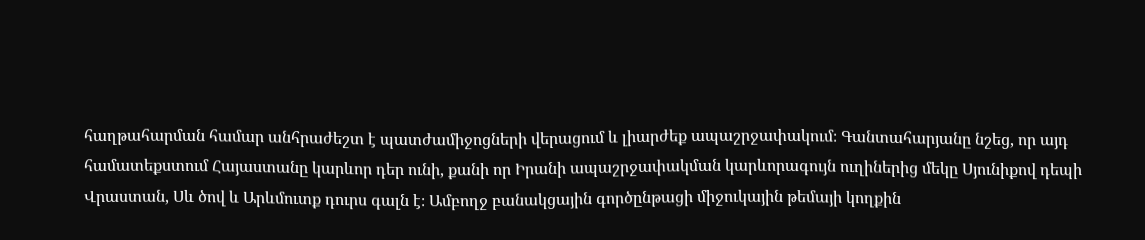հաղթահարման համար անհրաժեշտ է պատժամիջոցների վերացում և լիարժեք ապաշրջափակում։ Գանտահարյանը նշեց, որ այդ համատեքստում Հայաստանը կարևոր դեր ունի, քանի որ Իրանի ապաշրջափակման կարևորագույն ուղիներից մեկը Սյունիքով դեպի Վրաստան, Սև ծով և Արևմուտք դուրս գալն է։ Ամբողջ բանակցային գործընթացի միջուկային թեմայի կողքին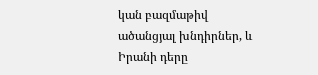կան բազմաթիվ ածանցյալ խնդիրներ, և Իրանի դերը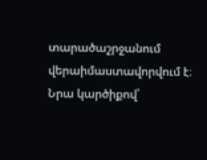տարածաշրջանում վերաիմաստավորվում է։ Նրա կարծիքով՝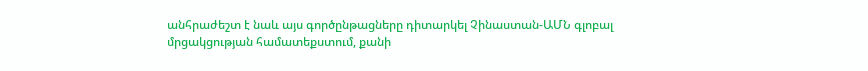անհրաժեշտ է նաև այս գործընթացները դիտարկել Չինաստան-ԱՄՆ գլոբալ մրցակցության համատեքստում, քանի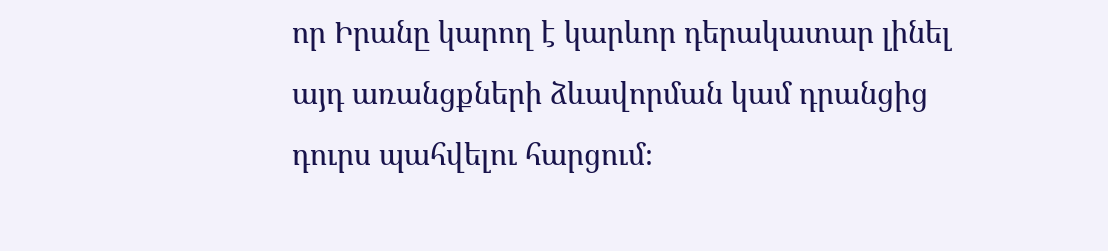որ Իրանը կարող է կարևոր դերակատար լինել այդ առանցքների ձևավորման կամ դրանցից դուրս պահվելու հարցում։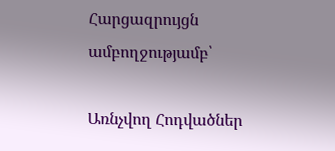Հարցազրույցն ամբողջությամբ՝

Առնչվող Հոդվածներ